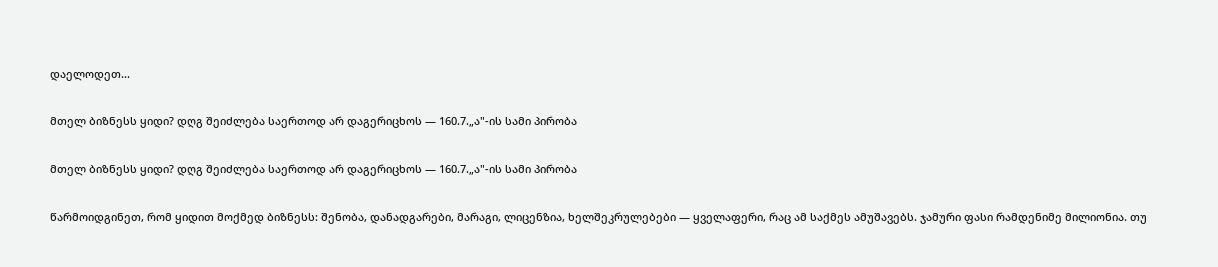დაელოდეთ...

მთელ ბიზნესს ყიდი? დღგ შეიძლება საერთოდ არ დაგერიცხოს — 160.7.„ა"-ის სამი პირობა

მთელ ბიზნესს ყიდი? დღგ შეიძლება საერთოდ არ დაგერიცხოს — 160.7.„ა"-ის სამი პირობა

წარმოიდგინეთ, რომ ყიდით მოქმედ ბიზნესს: შენობა, დანადგარები, მარაგი, ლიცენზია, ხელშეკრულებები — ყველაფერი, რაც ამ საქმეს ამუშავებს. ჯამური ფასი რამდენიმე მილიონია. თუ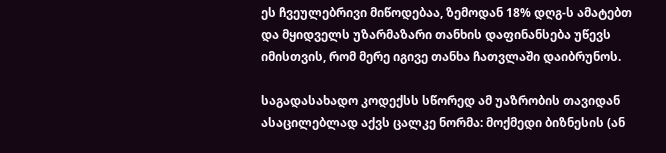ეს ჩვეულებრივი მიწოდებაა, ზემოდან 18% დღგ-ს ამატებთ და მყიდველს უზარმაზარი თანხის დაფინანსება უწევს იმისთვის, რომ მერე იგივე თანხა ჩათვლაში დაიბრუნოს.

საგადასახადო კოდექსს სწორედ ამ უაზრობის თავიდან ასაცილებლად აქვს ცალკე ნორმა: მოქმედი ბიზნესის (ან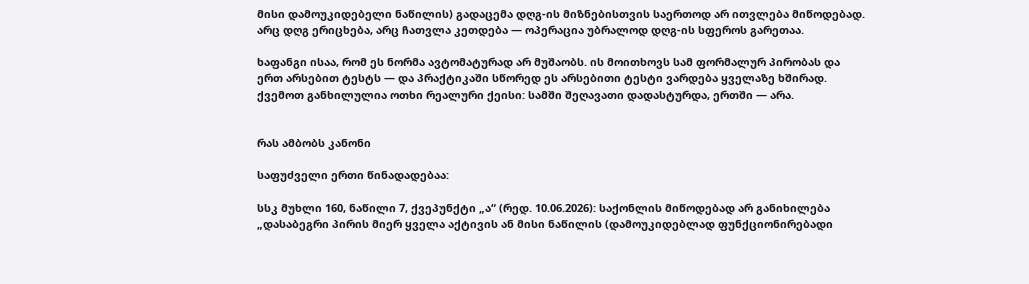მისი დამოუკიდებელი ნაწილის) გადაცემა დღგ-ის მიზნებისთვის საერთოდ არ ითვლება მიწოდებად. არც დღგ ერიცხება, არც ჩათვლა კეთდება — ოპერაცია უბრალოდ დღგ-ის სფეროს გარეთაა.

ხაფანგი ისაა, რომ ეს ნორმა ავტომატურად არ მუშაობს. ის მოითხოვს სამ ფორმალურ პირობას და ერთ არსებით ტესტს — და პრაქტიკაში სწორედ ეს არსებითი ტესტი ვარდება ყველაზე ხშირად. ქვემოთ განხილულია ოთხი რეალური ქეისი: სამში შეღავათი დადასტურდა, ერთში — არა.


რას ამბობს კანონი

საფუძველი ერთი წინადადებაა:

სსკ მუხლი 160, ნაწილი 7, ქვეპუნქტი „ა“ (რედ. 10.06.2026): საქონლის მიწოდებად არ განიხილება „დასაბეგრი პირის მიერ ყველა აქტივის ან მისი ნაწილის (დამოუკიდებლად ფუნქციონირებადი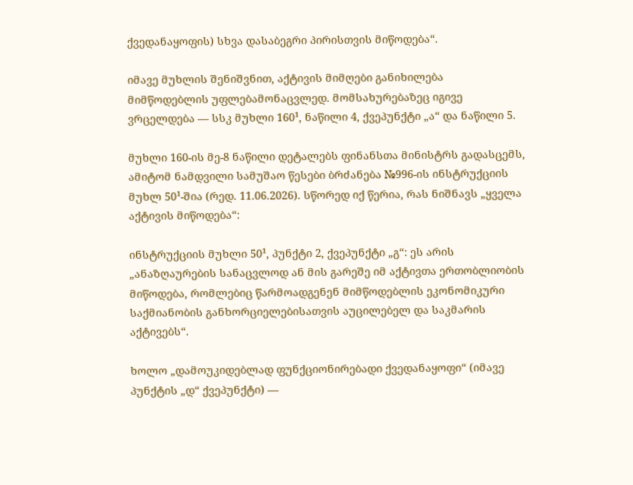ქვედანაყოფის) სხვა დასაბეგრი პირისთვის მიწოდება“.

იმავე მუხლის შენიშვნით, აქტივის მიმღები განიხილება მიმწოდებლის უფლებამონაცვლედ. მომსახურებაზეც იგივე ვრცელდება — სსკ მუხლი 160¹, ნაწილი 4, ქვეპუნქტი „ა“ და ნაწილი 5.

მუხლი 160-ის მე-8 ნაწილი დეტალებს ფინანსთა მინისტრს გადასცემს, ამიტომ ნამდვილი სამუშაო წესები ბრძანება №996-ის ინსტრუქციის მუხლ 50¹-შია (რედ. 11.06.2026). სწორედ იქ წერია, რას ნიშნავს „ყველა აქტივის მიწოდება“:

ინსტრუქციის მუხლი 50¹, პუნქტი 2, ქვეპუნქტი „გ“: ეს არის „ანაზღაურების სანაცვლოდ ან მის გარეშე იმ აქტივთა ერთობლიობის მიწოდება, რომლებიც წარმოადგენენ მიმწოდებლის ეკონომიკური საქმიანობის განხორციელებისათვის აუცილებელ და საკმარის აქტივებს“.

ხოლო „დამოუკიდებლად ფუნქციონირებადი ქვედანაყოფი“ (იმავე პუნქტის „დ“ ქვეპუნქტი) —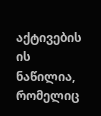აქტივების ის ნაწილია, რომელიც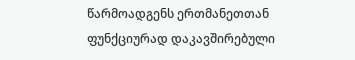წარმოადგენს ერთმანეთთან ფუნქციურად დაკავშირებული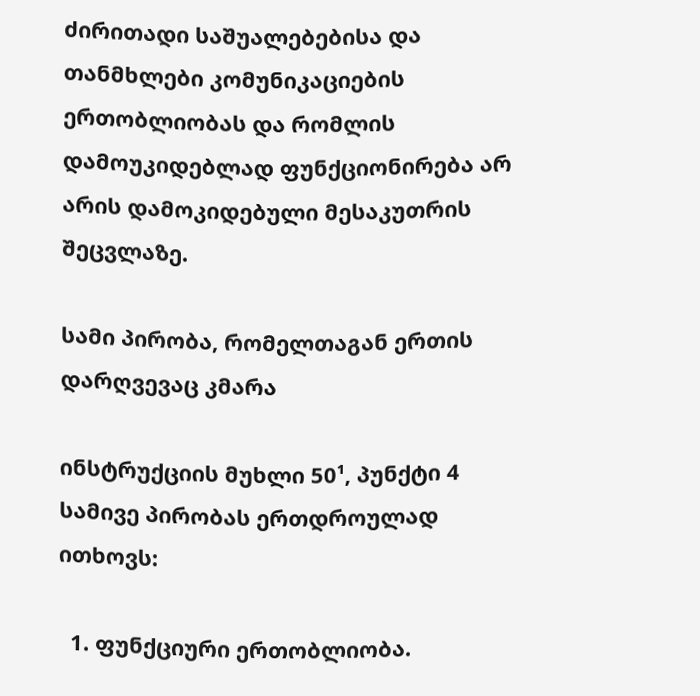ძირითადი საშუალებებისა და თანმხლები კომუნიკაციების ერთობლიობას და რომლის დამოუკიდებლად ფუნქციონირება არ არის დამოკიდებული მესაკუთრის შეცვლაზე.

სამი პირობა, რომელთაგან ერთის დარღვევაც კმარა

ინსტრუქციის მუხლი 50¹, პუნქტი 4 სამივე პირობას ერთდროულად ითხოვს:

  1. ფუნქციური ერთობლიობა.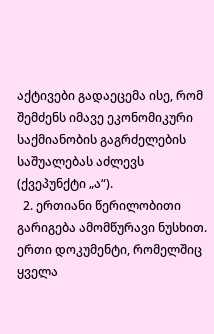აქტივები გადაეცემა ისე, რომ შემძენს იმავე ეკონომიკური საქმიანობის გაგრძელების საშუალებას აძლევს (ქვეპუნქტი „ა“).
  2. ერთიანი წერილობითი გარიგება ამომწურავი ნუსხით. ერთი დოკუმენტი, რომელშიც ყველა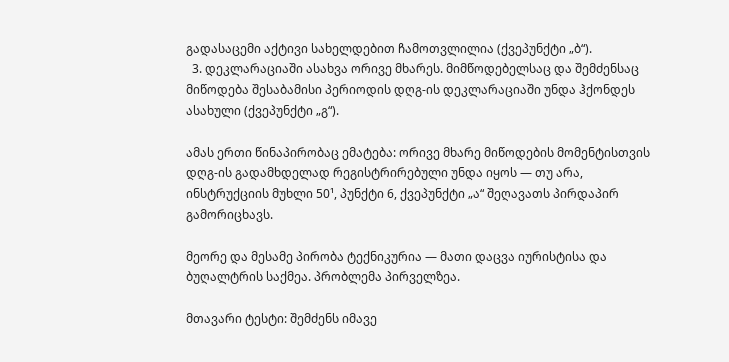გადასაცემი აქტივი სახელდებით ჩამოთვლილია (ქვეპუნქტი „ბ“).
  3. დეკლარაციაში ასახვა ორივე მხარეს. მიმწოდებელსაც და შემძენსაც მიწოდება შესაბამისი პერიოდის დღგ-ის დეკლარაციაში უნდა ჰქონდეს ასახული (ქვეპუნქტი „გ“).

ამას ერთი წინაპირობაც ემატება: ორივე მხარე მიწოდების მომენტისთვის დღგ-ის გადამხდელად რეგისტრირებული უნდა იყოს — თუ არა, ინსტრუქციის მუხლი 50¹, პუნქტი 6, ქვეპუნქტი „ა“ შეღავათს პირდაპირ გამორიცხავს.

მეორე და მესამე პირობა ტექნიკურია — მათი დაცვა იურისტისა და ბუღალტრის საქმეა. პრობლემა პირველზეა.

მთავარი ტესტი: შემძენს იმავე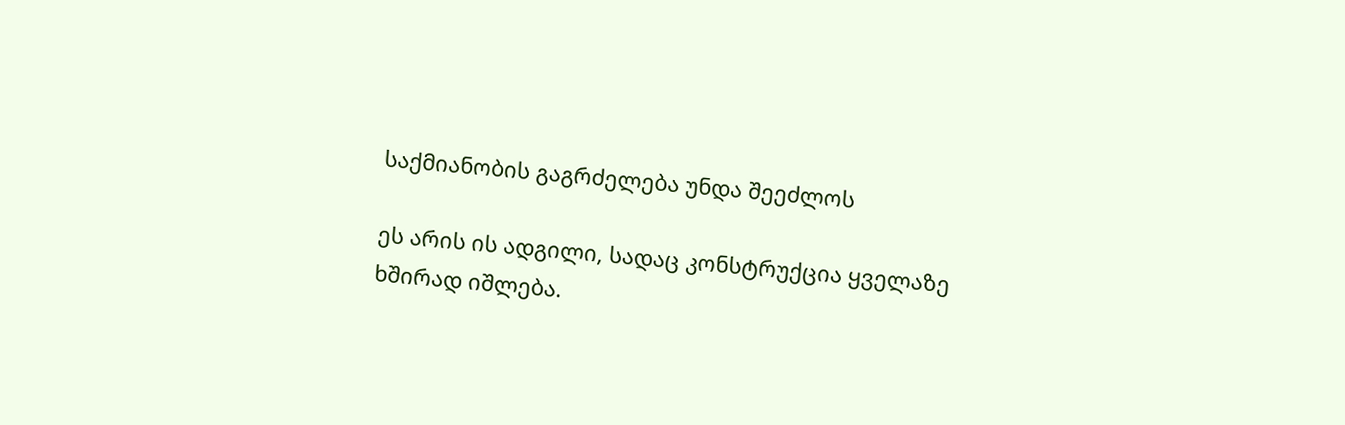საქმიანობის გაგრძელება უნდა შეეძლოს

ეს არის ის ადგილი, სადაც კონსტრუქცია ყველაზე ხშირად იშლება.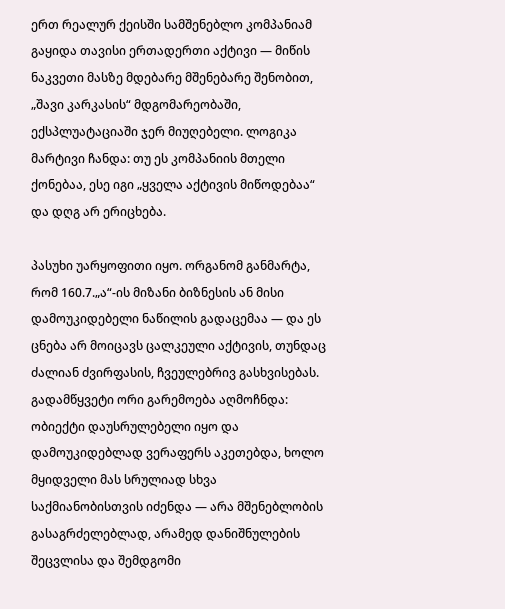ერთ რეალურ ქეისში სამშენებლო კომპანიამ გაყიდა თავისი ერთადერთი აქტივი — მიწის ნაკვეთი მასზე მდებარე მშენებარე შენობით, „შავი კარკასის“ მდგომარეობაში, ექსპლუატაციაში ჯერ მიუღებელი. ლოგიკა მარტივი ჩანდა: თუ ეს კომპანიის მთელი ქონებაა, ესე იგი „ყველა აქტივის მიწოდებაა“ და დღგ არ ერიცხება.

პასუხი უარყოფითი იყო. ორგანომ განმარტა, რომ 160.7.„ა“-ის მიზანი ბიზნესის ან მისი დამოუკიდებელი ნაწილის გადაცემაა — და ეს ცნება არ მოიცავს ცალკეული აქტივის, თუნდაც ძალიან ძვირფასის, ჩვეულებრივ გასხვისებას. გადამწყვეტი ორი გარემოება აღმოჩნდა: ობიექტი დაუსრულებელი იყო და დამოუკიდებლად ვერაფერს აკეთებდა, ხოლო მყიდველი მას სრულიად სხვა საქმიანობისთვის იძენდა — არა მშენებლობის გასაგრძელებლად, არამედ დანიშნულების შეცვლისა და შემდგომი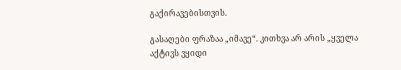გაქირავებისთვის.

გასაღები ფრაზაა „იმავე“. კითხვა არ არის „ყველა აქტივს ვყიდი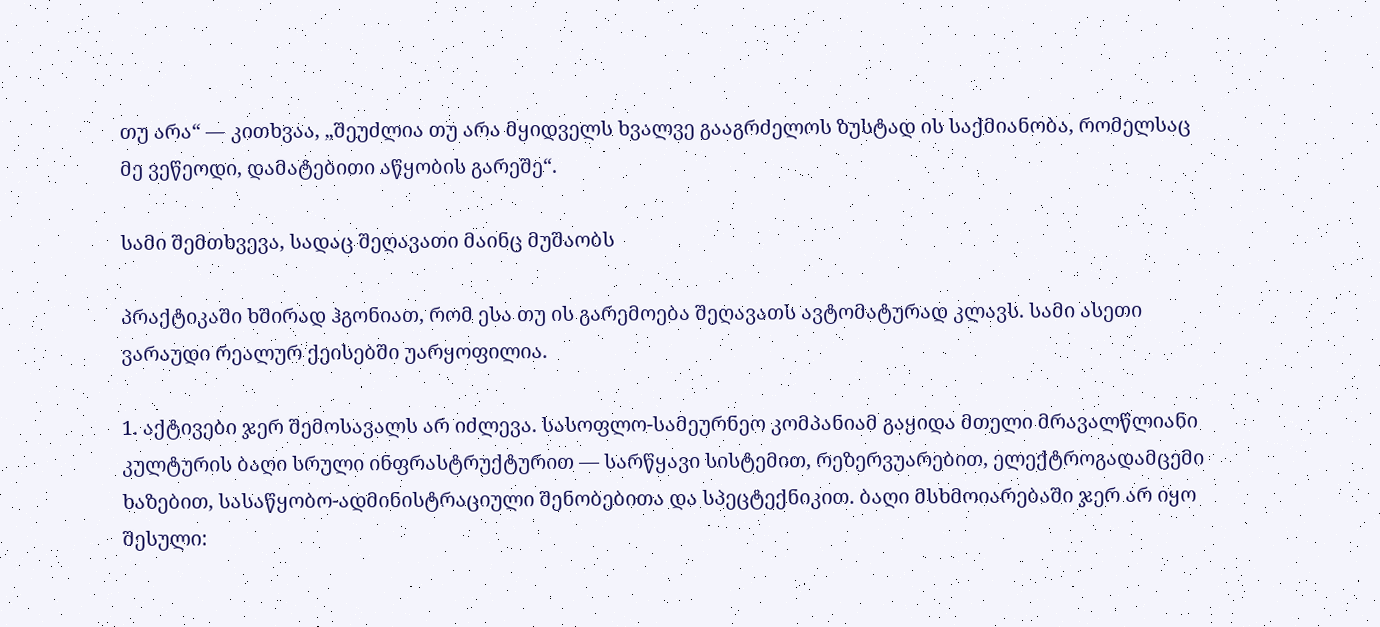თუ არა“ — კითხვაა, „შეუძლია თუ არა მყიდველს ხვალვე გააგრძელოს ზუსტად ის საქმიანობა, რომელსაც მე ვეწეოდი, დამატებითი აწყობის გარეშე“.

სამი შემთხვევა, სადაც შეღავათი მაინც მუშაობს

პრაქტიკაში ხშირად ჰგონიათ, რომ ესა თუ ის გარემოება შეღავათს ავტომატურად კლავს. სამი ასეთი ვარაუდი რეალურ ქეისებში უარყოფილია.

1. აქტივები ჯერ შემოსავალს არ იძლევა. სასოფლო-სამეურნეო კომპანიამ გაყიდა მთელი მრავალწლიანი კულტურის ბაღი სრული ინფრასტრუქტურით — სარწყავი სისტემით, რეზერვუარებით, ელექტროგადამცემი ხაზებით, სასაწყობო-ადმინისტრაციული შენობებითა და სპეცტექნიკით. ბაღი მსხმოიარებაში ჯერ არ იყო შესული: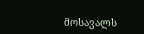მოსავალს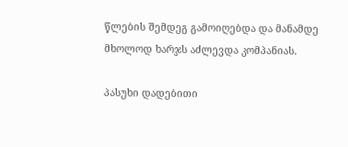წლების შემდეგ გამოიღებდა და მანამდე მხოლოდ ხარჯს აძლევდა კომპანიას.

პასუხი დადებითი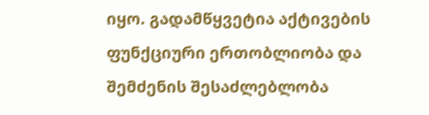იყო. გადამწყვეტია აქტივების ფუნქციური ერთობლიობა და შემძენის შესაძლებლობა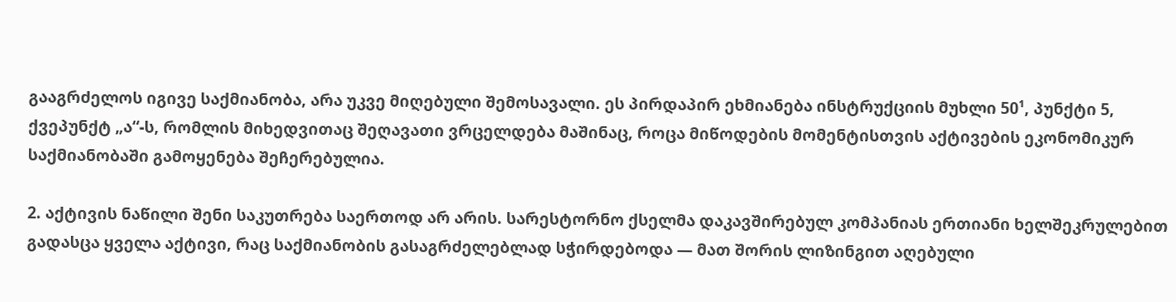გააგრძელოს იგივე საქმიანობა, არა უკვე მიღებული შემოსავალი. ეს პირდაპირ ეხმიანება ინსტრუქციის მუხლი 50¹, პუნქტი 5, ქვეპუნქტ „ა“-ს, რომლის მიხედვითაც შეღავათი ვრცელდება მაშინაც, როცა მიწოდების მომენტისთვის აქტივების ეკონომიკურ საქმიანობაში გამოყენება შეჩერებულია.

2. აქტივის ნაწილი შენი საკუთრება საერთოდ არ არის. სარესტორნო ქსელმა დაკავშირებულ კომპანიას ერთიანი ხელშეკრულებით გადასცა ყველა აქტივი, რაც საქმიანობის გასაგრძელებლად სჭირდებოდა — მათ შორის ლიზინგით აღებული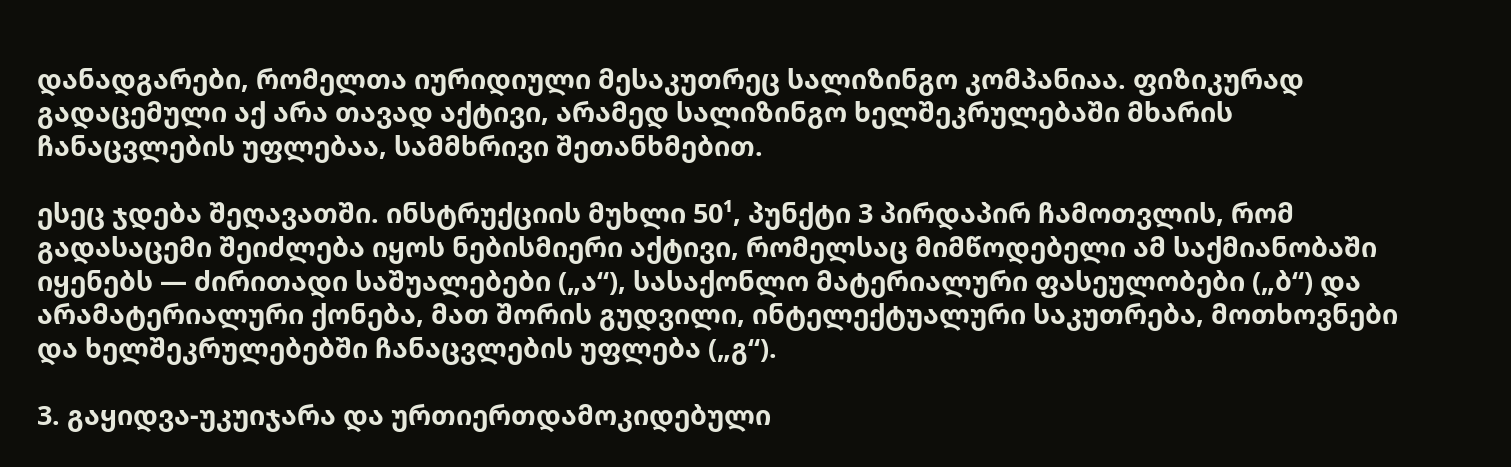დანადგარები, რომელთა იურიდიული მესაკუთრეც სალიზინგო კომპანიაა. ფიზიკურად გადაცემული აქ არა თავად აქტივი, არამედ სალიზინგო ხელშეკრულებაში მხარის ჩანაცვლების უფლებაა, სამმხრივი შეთანხმებით.

ესეც ჯდება შეღავათში. ინსტრუქციის მუხლი 50¹, პუნქტი 3 პირდაპირ ჩამოთვლის, რომ გადასაცემი შეიძლება იყოს ნებისმიერი აქტივი, რომელსაც მიმწოდებელი ამ საქმიანობაში იყენებს — ძირითადი საშუალებები („ა“), სასაქონლო მატერიალური ფასეულობები („ბ“) და არამატერიალური ქონება, მათ შორის გუდვილი, ინტელექტუალური საკუთრება, მოთხოვნები და ხელშეკრულებებში ჩანაცვლების უფლება („გ“).

3. გაყიდვა-უკუიჯარა და ურთიერთდამოკიდებული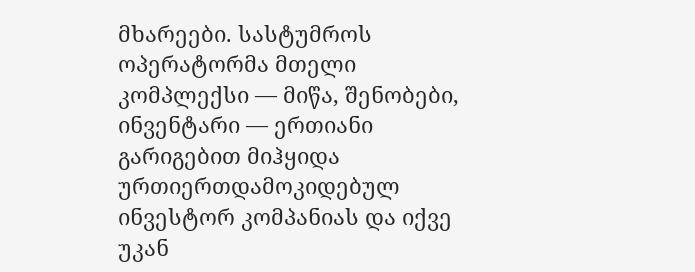მხარეები. სასტუმროს ოპერატორმა მთელი კომპლექსი — მიწა, შენობები, ინვენტარი — ერთიანი გარიგებით მიჰყიდა ურთიერთდამოკიდებულ ინვესტორ კომპანიას და იქვე უკან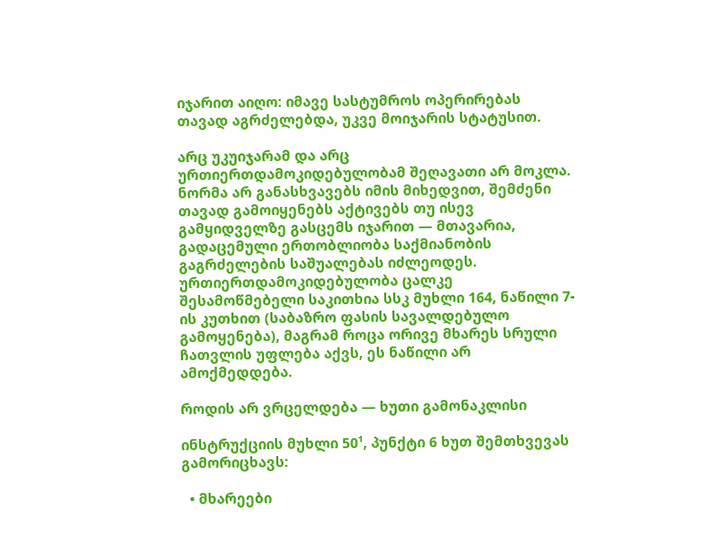იჯარით აიღო: იმავე სასტუმროს ოპერირებას თავად აგრძელებდა, უკვე მოიჯარის სტატუსით.

არც უკუიჯარამ და არც ურთიერთდამოკიდებულობამ შეღავათი არ მოკლა. ნორმა არ განასხვავებს იმის მიხედვით, შემძენი თავად გამოიყენებს აქტივებს თუ ისევ გამყიდველზე გასცემს იჯარით — მთავარია, გადაცემული ერთობლიობა საქმიანობის გაგრძელების საშუალებას იძლეოდეს. ურთიერთდამოკიდებულობა ცალკე შესამოწმებელი საკითხია სსკ მუხლი 164, ნაწილი 7-ის კუთხით (საბაზრო ფასის სავალდებულო გამოყენება), მაგრამ როცა ორივე მხარეს სრული ჩათვლის უფლება აქვს, ეს ნაწილი არ ამოქმედდება.

როდის არ ვრცელდება — ხუთი გამონაკლისი

ინსტრუქციის მუხლი 50¹, პუნქტი 6 ხუთ შემთხვევას გამორიცხავს:

  • მხარეები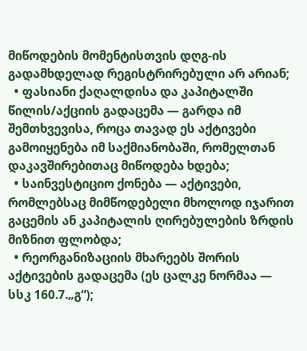მიწოდების მომენტისთვის დღგ-ის გადამხდელად რეგისტრირებული არ არიან;
  • ფასიანი ქაღალდისა და კაპიტალში წილის/აქციის გადაცემა — გარდა იმ შემთხვევისა, როცა თავად ეს აქტივები გამოიყენება იმ საქმიანობაში, რომელთან დაკავშირებითაც მიწოდება ხდება;
  • საინვესტიციო ქონება — აქტივები, რომლებსაც მიმწოდებელი მხოლოდ იჯარით გაცემის ან კაპიტალის ღირებულების ზრდის მიზნით ფლობდა;
  • რეორგანიზაციის მხარეებს შორის აქტივების გადაცემა (ეს ცალკე ნორმაა — სსკ 160.7.„გ“);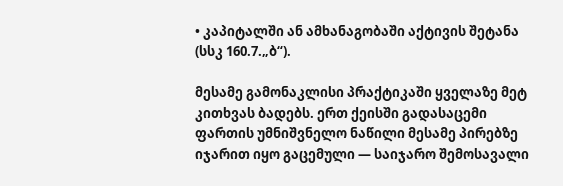• კაპიტალში ან ამხანაგობაში აქტივის შეტანა (სსკ 160.7.„ბ“).

მესამე გამონაკლისი პრაქტიკაში ყველაზე მეტ კითხვას ბადებს. ერთ ქეისში გადასაცემი ფართის უმნიშვნელო ნაწილი მესამე პირებზე იჯარით იყო გაცემული — საიჯარო შემოსავალი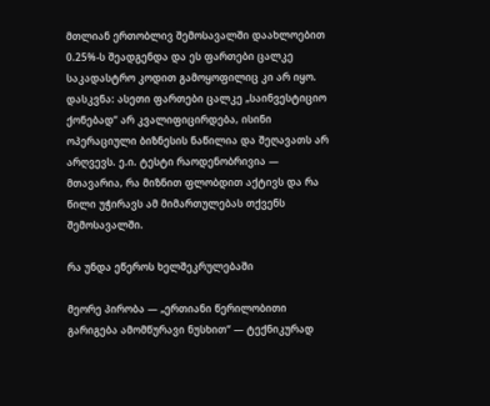მთლიან ერთობლივ შემოსავალში დაახლოებით 0.25%-ს შეადგენდა და ეს ფართები ცალკე საკადასტრო კოდით გამოყოფილიც კი არ იყო. დასკვნა: ასეთი ფართები ცალკე „საინვესტიციო ქონებად“ არ კვალიფიცირდება, ისინი ოპერაციული ბიზნესის ნაწილია და შეღავათს არ არღვევს. ე.ი. ტესტი რაოდენობრივია — მთავარია, რა მიზნით ფლობდით აქტივს და რა წილი უჭირავს ამ მიმართულებას თქვენს შემოსავალში.

რა უნდა ეწეროს ხელშეკრულებაში

მეორე პირობა — „ერთიანი წერილობითი გარიგება ამომწურავი ნუსხით“ — ტექნიკურად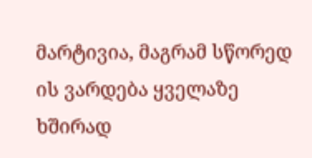მარტივია, მაგრამ სწორედ ის ვარდება ყველაზე ხშირად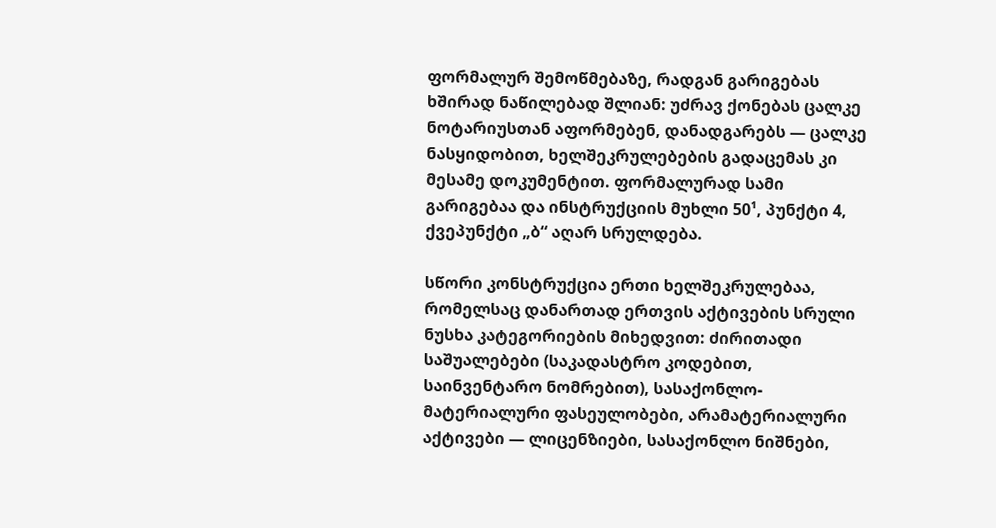ფორმალურ შემოწმებაზე, რადგან გარიგებას ხშირად ნაწილებად შლიან: უძრავ ქონებას ცალკე ნოტარიუსთან აფორმებენ, დანადგარებს — ცალკე ნასყიდობით, ხელშეკრულებების გადაცემას კი მესამე დოკუმენტით. ფორმალურად სამი გარიგებაა და ინსტრუქციის მუხლი 50¹, პუნქტი 4, ქვეპუნქტი „ბ“ აღარ სრულდება.

სწორი კონსტრუქცია ერთი ხელშეკრულებაა, რომელსაც დანართად ერთვის აქტივების სრული ნუსხა კატეგორიების მიხედვით: ძირითადი საშუალებები (საკადასტრო კოდებით, საინვენტარო ნომრებით), სასაქონლო-მატერიალური ფასეულობები, არამატერიალური აქტივები — ლიცენზიები, სასაქონლო ნიშნები,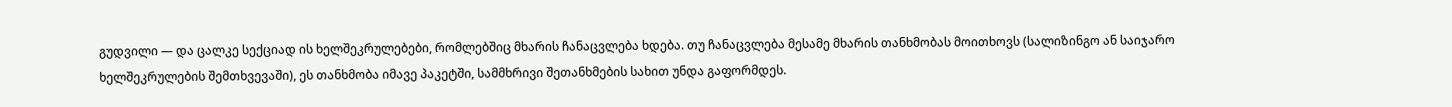გუდვილი — და ცალკე სექციად ის ხელშეკრულებები, რომლებშიც მხარის ჩანაცვლება ხდება. თუ ჩანაცვლება მესამე მხარის თანხმობას მოითხოვს (სალიზინგო ან საიჯარო ხელშეკრულების შემთხვევაში), ეს თანხმობა იმავე პაკეტში, სამმხრივი შეთანხმების სახით უნდა გაფორმდეს.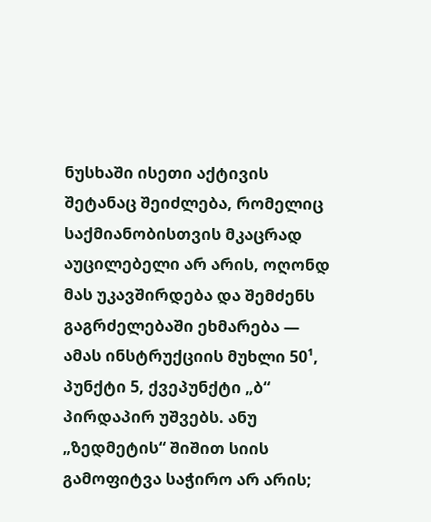ნუსხაში ისეთი აქტივის შეტანაც შეიძლება, რომელიც საქმიანობისთვის მკაცრად აუცილებელი არ არის, ოღონდ მას უკავშირდება და შემძენს გაგრძელებაში ეხმარება — ამას ინსტრუქციის მუხლი 50¹, პუნქტი 5, ქვეპუნქტი „ბ“ პირდაპირ უშვებს. ანუ „ზედმეტის“ შიშით სიის გამოფიტვა საჭირო არ არის;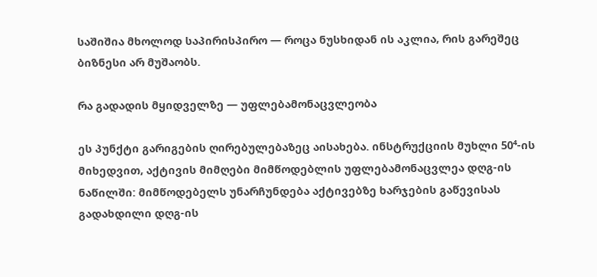საშიშია მხოლოდ საპირისპირო — როცა ნუსხიდან ის აკლია, რის გარეშეც ბიზნესი არ მუშაობს.

რა გადადის მყიდველზე — უფლებამონაცვლეობა

ეს პუნქტი გარიგების ღირებულებაზეც აისახება. ინსტრუქციის მუხლი 50⁴-ის მიხედვით, აქტივის მიმღები მიმწოდებლის უფლებამონაცვლეა დღგ-ის ნაწილში: მიმწოდებელს უნარჩუნდება აქტივებზე ხარჯების გაწევისას გადახდილი დღგ-ის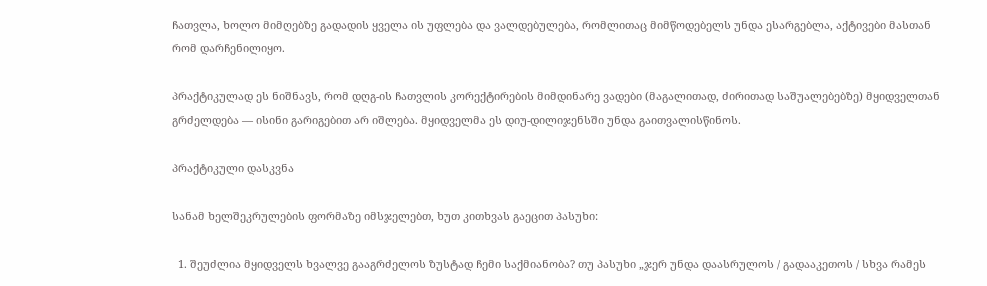ჩათვლა, ხოლო მიმღებზე გადადის ყველა ის უფლება და ვალდებულება, რომლითაც მიმწოდებელს უნდა ესარგებლა, აქტივები მასთან რომ დარჩენილიყო.

პრაქტიკულად ეს ნიშნავს, რომ დღგ-ის ჩათვლის კორექტირების მიმდინარე ვადები (მაგალითად, ძირითად საშუალებებზე) მყიდველთან გრძელდება — ისინი გარიგებით არ იშლება. მყიდველმა ეს დიუ-დილიჯენსში უნდა გაითვალისწინოს.

პრაქტიკული დასკვნა

სანამ ხელშეკრულების ფორმაზე იმსჯელებთ, ხუთ კითხვას გაეცით პასუხი:

  1. შეუძლია მყიდველს ხვალვე გააგრძელოს ზუსტად ჩემი საქმიანობა? თუ პასუხი „ჯერ უნდა დაასრულოს / გადააკეთოს / სხვა რამეს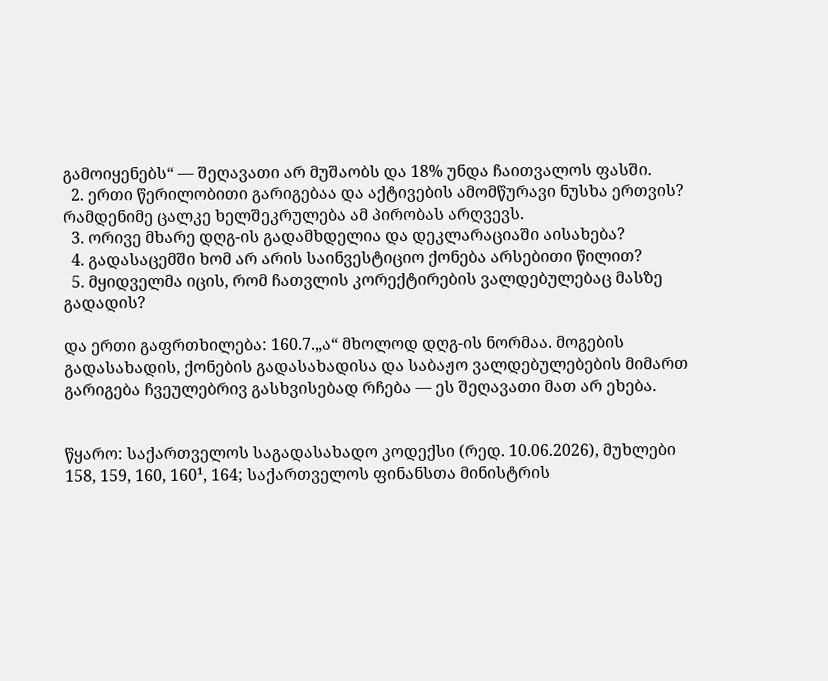გამოიყენებს“ — შეღავათი არ მუშაობს და 18% უნდა ჩაითვალოს ფასში.
  2. ერთი წერილობითი გარიგებაა და აქტივების ამომწურავი ნუსხა ერთვის? რამდენიმე ცალკე ხელშეკრულება ამ პირობას არღვევს.
  3. ორივე მხარე დღგ-ის გადამხდელია და დეკლარაციაში აისახება?
  4. გადასაცემში ხომ არ არის საინვესტიციო ქონება არსებითი წილით?
  5. მყიდველმა იცის, რომ ჩათვლის კორექტირების ვალდებულებაც მასზე გადადის?

და ერთი გაფრთხილება: 160.7.„ა“ მხოლოდ დღგ-ის ნორმაა. მოგების გადასახადის, ქონების გადასახადისა და საბაჟო ვალდებულებების მიმართ გარიგება ჩვეულებრივ გასხვისებად რჩება — ეს შეღავათი მათ არ ეხება.


წყარო: საქართველოს საგადასახადო კოდექსი (რედ. 10.06.2026), მუხლები 158, 159, 160, 160¹, 164; საქართველოს ფინანსთა მინისტრის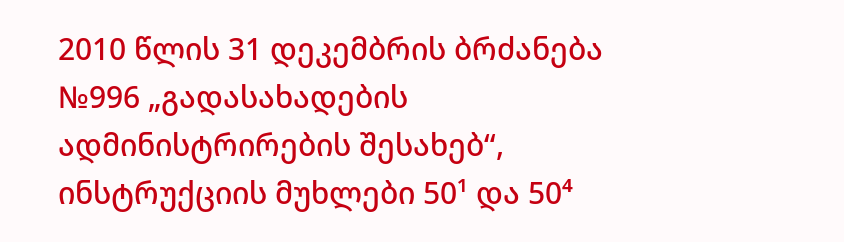2010 წლის 31 დეკემბრის ბრძანება №996 „გადასახადების ადმინისტრირების შესახებ“, ინსტრუქციის მუხლები 50¹ და 50⁴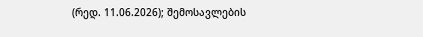(რედ. 11.06.2026); შემოსავლების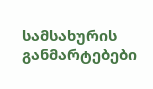სამსახურის განმარტებები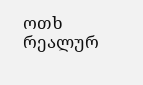ოთხ რეალურ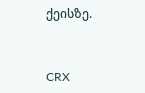ქეისზე.


CRX